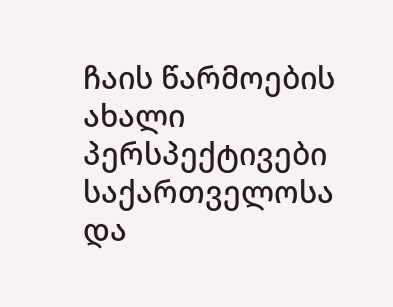ჩაის წარმოების ახალი პერსპექტივები საქართველოსა და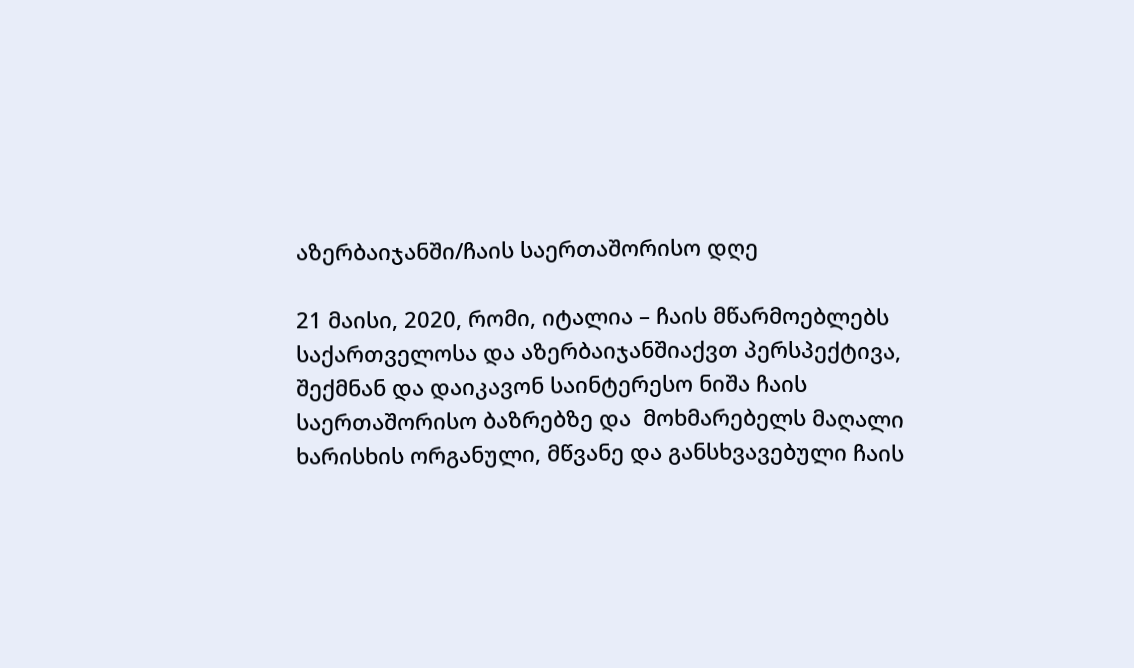აზერბაიჯანში/ჩაის საერთაშორისო დღე

21 მაისი, 2020, რომი, იტალია – ჩაის მწარმოებლებს საქართველოსა და აზერბაიჯანშიაქვთ პერსპექტივა, შექმნან და დაიკავონ საინტერესო ნიშა ჩაის საერთაშორისო ბაზრებზე და  მოხმარებელს მაღალი ხარისხის ორგანული, მწვანე და განსხვავებული ჩაის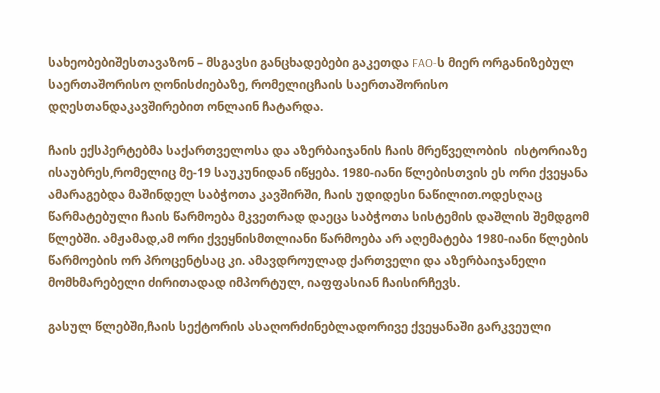სახეობებიშესთავაზონ – მსგავსი განცხადებები გაკეთდა FAO-ს მიერ ორგანიზებულ საერთაშორისო ღონისძიებაზე, რომელიცჩაის საერთაშორისო დღესთანდაკავშირებით ონლაინ ჩატარდა.

ჩაის ექსპერტებმა საქართველოსა და აზერბაიჯანის ჩაის მრეწველობის  ისტორიაზე ისაუბრეს,რომელიც მე-19 საუკუნიდან იწყება. 1980-იანი წლებისთვის ეს ორი ქვეყანა ამარაგებდა მაშინდელ საბჭოთა კავშირში, ჩაის უდიდესი ნაწილით.ოდესღაც წარმატებული ჩაის წარმოება მკვეთრად დაეცა საბჭოთა სისტემის დაშლის შემდგომ წლებში. ამჟამად,ამ ორი ქვეყნისმთლიანი წარმოება არ აღემატება 1980-იანი წლების წარმოების ორ პროცენტსაც კი. ამავდროულად ქართველი და აზერბაიჯანელი მომხმარებელი ძირითადად იმპორტულ, იაფფასიან ჩაისირჩევს.

გასულ წლებში,ჩაის სექტორის ასაღორძინებლადორივე ქვეყანაში გარკვეული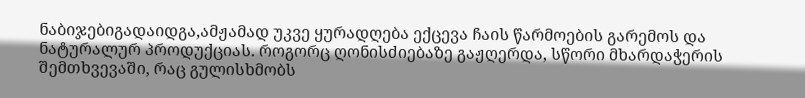ნაბიჯებიგადაიდგა,ამჟამად უკვე ყურადღება ექცევა ჩაის წარმოების გარემოს და ნატურალურ პროდუქციას. როგორც ღონისძიებაზე გაჟღერდა, სწორი მხარდაჭერის შემთხვევაში, რაც გულისხმობს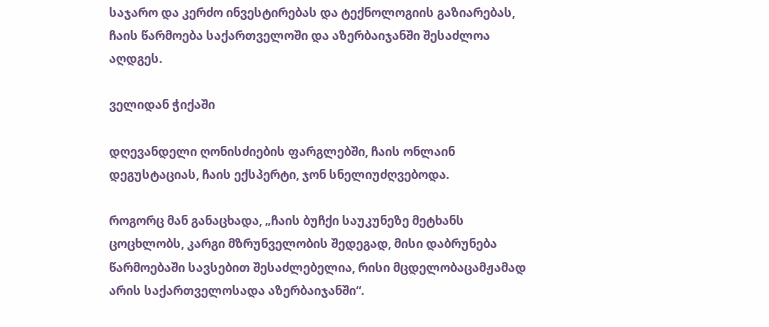საჯარო და კერძო ინვესტირებას და ტექნოლოგიის გაზიარებას, ჩაის წარმოება საქართველოში და აზერბაიჯანში შესაძლოა აღდგეს.

ველიდან ჭიქაში

დღევანდელი ღონისძიების ფარგლებში, ჩაის ონლაინ დეგუსტაციას, ჩაის ექსპერტი, ჯონ სნელიუძღვებოდა.

როგორც მან განაცხადა, „ჩაის ბუჩქი საუკუნეზე მეტხანს ცოცხლობს, კარგი მზრუნველობის შედეგად, მისი დაბრუნება წარმოებაში სავსებით შესაძლებელია, რისი მცდელობაცამჟამად არის საქართველოსადა აზერბაიჯანში“.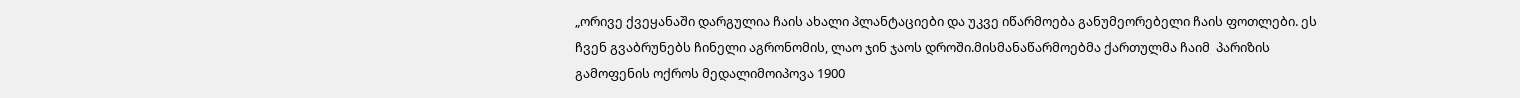„ორივე ქვეყანაში დარგულია ჩაის ახალი პლანტაციები და უკვე იწარმოება განუმეორებელი ჩაის ფოთლები. ეს ჩვენ გვაბრუნებს ჩინელი აგრონომის, ლაო ჯინ ჯაოს დროში.მისმანაწარმოებმა ქართულმა ჩაიმ  პარიზის გამოფენის ოქროს მედალიმოიპოვა 1900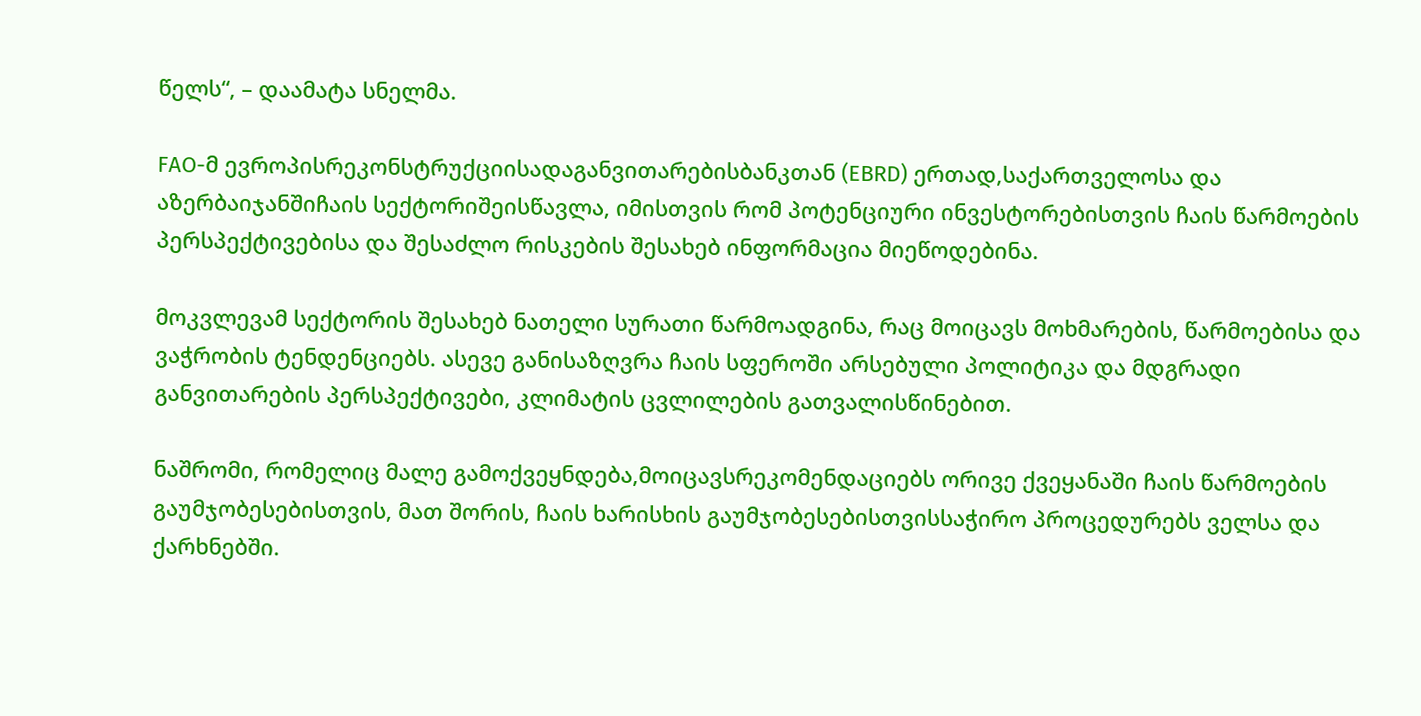წელს“, – დაამატა სნელმა.

FAO-მ ევროპისრეკონსტრუქციისადაგანვითარებისბანკთან (EBRD) ერთად,საქართველოსა და აზერბაიჯანშიჩაის სექტორიშეისწავლა, იმისთვის რომ პოტენციური ინვესტორებისთვის ჩაის წარმოების პერსპექტივებისა და შესაძლო რისკების შესახებ ინფორმაცია მიეწოდებინა.

მოკვლევამ სექტორის შესახებ ნათელი სურათი წარმოადგინა, რაც მოიცავს მოხმარების, წარმოებისა და ვაჭრობის ტენდენციებს. ასევე განისაზღვრა ჩაის სფეროში არსებული პოლიტიკა და მდგრადი განვითარების პერსპექტივები, კლიმატის ცვლილების გათვალისწინებით.

ნაშრომი, რომელიც მალე გამოქვეყნდება,მოიცავსრეკომენდაციებს ორივე ქვეყანაში ჩაის წარმოების გაუმჯობესებისთვის, მათ შორის, ჩაის ხარისხის გაუმჯობესებისთვისსაჭირო პროცედურებს ველსა და ქარხნებში.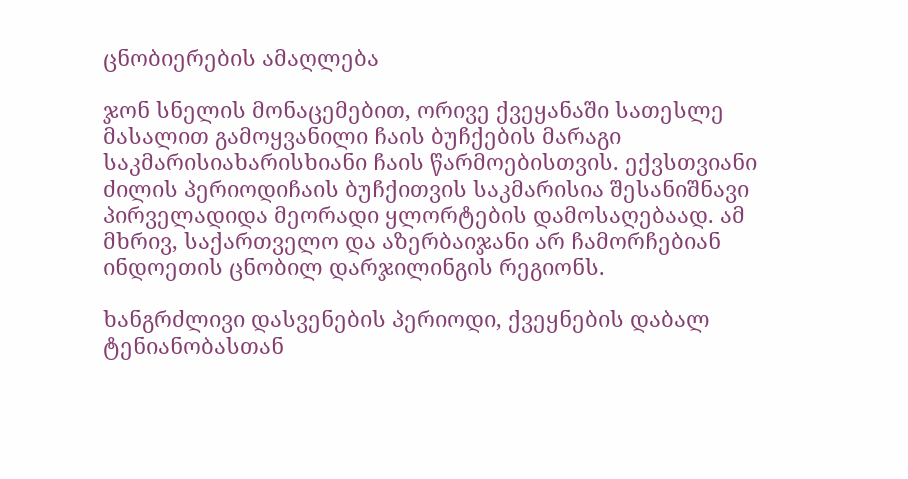ცნობიერების ამაღლება

ჯონ სნელის მონაცემებით, ორივე ქვეყანაში სათესლე მასალით გამოყვანილი ჩაის ბუჩქების მარაგი საკმარისიახარისხიანი ჩაის წარმოებისთვის. ექვსთვიანი ძილის პერიოდიჩაის ბუჩქითვის საკმარისია შესანიშნავი პირველადიდა მეორადი ყლორტების დამოსაღებაად. ამ მხრივ, საქართველო და აზერბაიჯანი არ ჩამორჩებიან ინდოეთის ცნობილ დარჯილინგის რეგიონს.

ხანგრძლივი დასვენების პერიოდი, ქვეყნების დაბალ ტენიანობასთან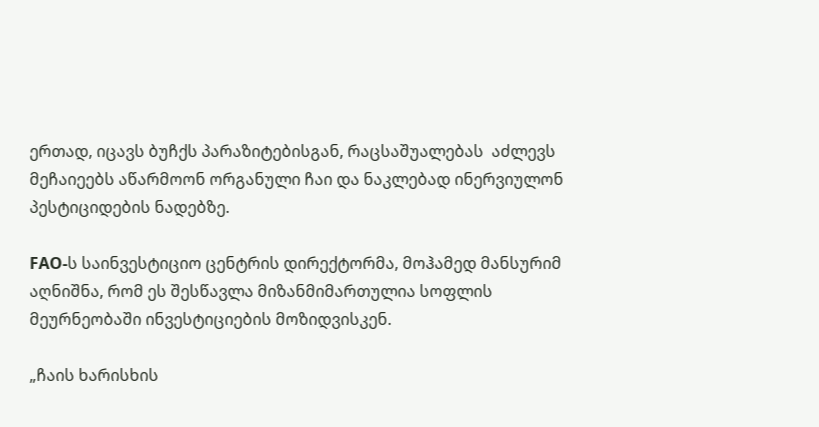ერთად, იცავს ბუჩქს პარაზიტებისგან, რაცსაშუალებას  აძლევს მეჩაიეებს აწარმოონ ორგანული ჩაი და ნაკლებად ინერვიულონ პესტიციდების ნადებზე.

FAO-ს საინვესტიციო ცენტრის დირექტორმა, მოჰამედ მანსურიმ აღნიშნა, რომ ეს შესწავლა მიზანმიმართულია სოფლის მეურნეობაში ინვესტიციების მოზიდვისკენ.

„ჩაის ხარისხის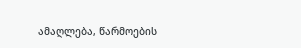ამაღლება, წარმოების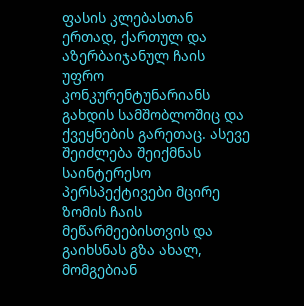ფასის კლებასთან ერთად, ქართულ და აზერბაიჯანულ ჩაის უფრო კონკურენტუნარიანს გახდის სამშობლოშიც და ქვეყნების გარეთაც. ასევე შეიძლება შეიქმნას საინტერესო პერსპექტივები მცირე ზომის ჩაის მეწარმეებისთვის და გაიხსნას გზა ახალ, მომგებიან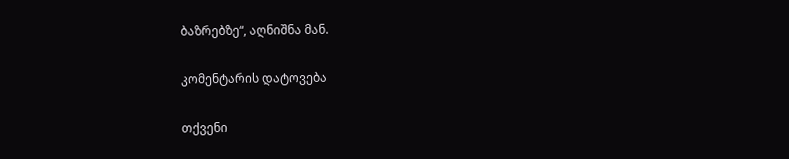ბაზრებზე“, აღნიშნა მან.

კომენტარის დატოვება

თქვენი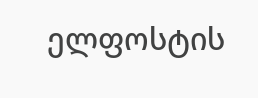ელფოსტის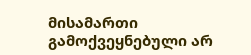მისამართი გამოქვეყნებული არ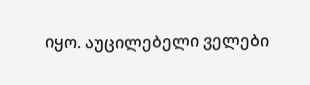იყო. აუცილებელი ველები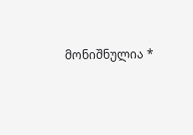მონიშნულია *